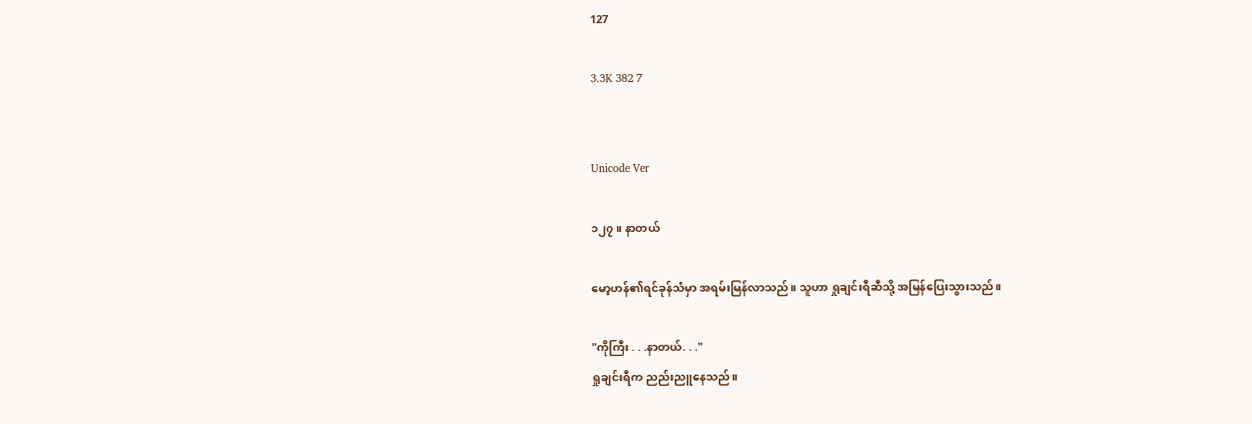127

3.3K 382 7


Unicode Ver

၁၂၇။ နာတယ်

မော့ဟန်၏ရင်ခုန်သံမှာ အရမ်းမြန်လာသည်။ သူဟာ ရှုချင်းရီဆီသို့ အမြန်ပြေးသွားသည်။

"ကိုကြီး . . .နာတယ်. . ."
ရှုချင်းရီက ညည်းညူနေသည်။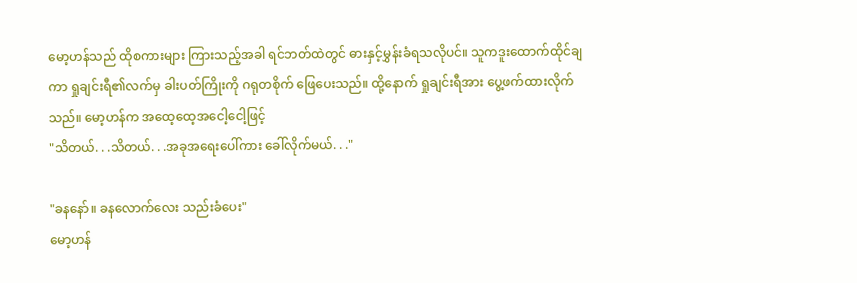မော့ဟန်သည် ထိုစကားများ ကြားသည့်အခါ ရင်ဘတ်ထဲတွင် ဓားနှင့်မွှန်းခံရသလိုပင်။ သူကဒူးထောက်ထိုင်ချကာ ရှုချင်းရီ၏လက်မှ ခါးပတ်ကြိုးကို ဂရုတစိုက် ဖြေပေးသည်။ ထို့နောက် ရှုချင်းရီအား ပွေ့ဖက်ထားလိုက်သည်။ မော့ဟန်က အထေ့ထေ့အငေါ့ငေါ့ဖြင့်
"သိတယ်. . .သိတယ်. . .အခုအရေးပေါ်ကား ခေါ်လိုက်မယ်. . ."

"ခနနော်။ ခနလောက်လေး သည်းခံပေး"
မော့ဟန်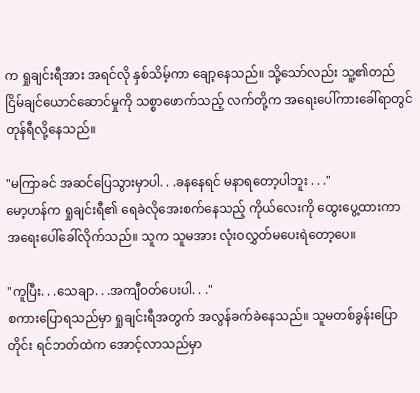က ရှုချင်းရီအား အရင်လို နှစ်သိမ့်ကာ ချော့နေသည်။ သို့သော်လည်း သူ့၏တည်ငြိမ်ချင်ယောင်ဆောင်မှုကို သစ္စာဖောက်သည့် လက်တို့က အရေးပေါ်ကားခေါ်ရာတွင် တုန်ရီလို့နေသည်။

"မကြာခင် အဆင်ပြေသွားမှာပါ. . .ခနနေရင် မနာရတော့ပါဘူး . . ."
မော့ဟန်က ရှုချင်းရီ၏ ရေခဲလိုအေးစက်နေသည့် ကိုယ်လေးကို ထွေးပွေ့ထားကာ အရေးပေါ်ခေါ်လိုက်သည်။ သူက သူမအား လုံးဝလွှတ်မပေးရဲတော့ပေ။

"ကူပြီး. . .သေချာ. . .အကျီဝတ်ပေးပါ. . ."
စကားပြောရသည်မှာ ရှုချင်းရီအတွက် အလွန်ခက်ခဲနေသည်။ သူမတစ်ခွန်းပြောတိုင်း ရင်ဘတ်ထဲက အောင့်လာသည်မှာ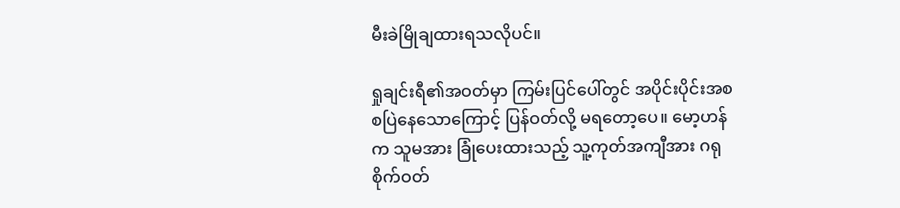မီးခဲမြိုချထားရသလိုပင်။

ရှုချင်းရီ၏အဝတ်မှာ ကြမ်းပြင်ပေါ်တွင် အပိုင်းပိုင်းအစစပြဲနေသောကြောင့် ပြန်ဝတ်လို့ မရတော့ပေ။ မော့ဟန်က သူမအား ခြုံပေးထားသည့် သူ့ကုတ်အကျီအား ဂရုစိုက်ဝတ်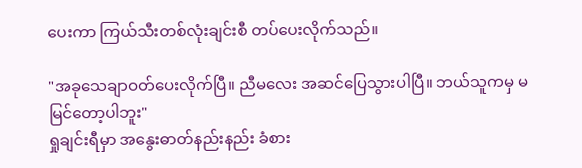ပေးကာ ကြယ်သီးတစ်လုံးချင်းစီ တပ်ပေးလိုက်သည်။

"အခုသေချာဝတ်ပေးလိုက်ပြီ။ ညီမလေး အဆင်ပြေသွားပါပြီ။ ဘယ်သူကမှ မမြင်တော့ပါဘူး"
ရှုချင်းရီမှာ အနွေးဓာတ်နည်းနည်း ခံစား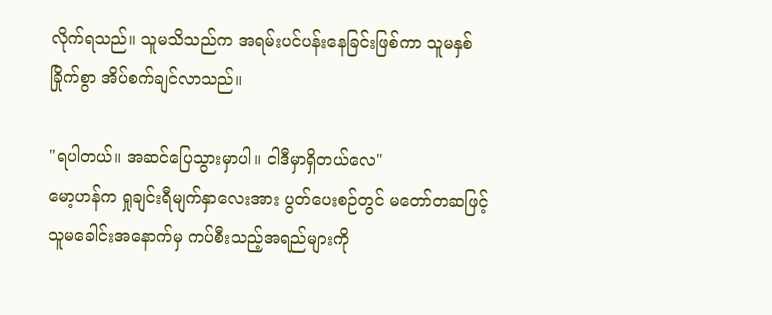လိုက်ရသည်။ သူမသိသည်က အရမ်းပင်ပန်းနေခြင်းဖြစ်ကာ သူမနှစ်ခြိုက်စွာ အိပ်စက်ချင်လာသည်။

"ရပါတယ်။ အဆင်ပြေသွားမှာပါ။ ငါဒီမှာရှိတယ်လေ"
မော့ဟန်က ရှုချင်းရီမျက်နှာလေးအား ပွတ်ပေးစဉ်တွင် မတော်တဆဖြင့် သူမခေါင်းအနောက်မှ ကပ်စီးသည့်အရည်များကို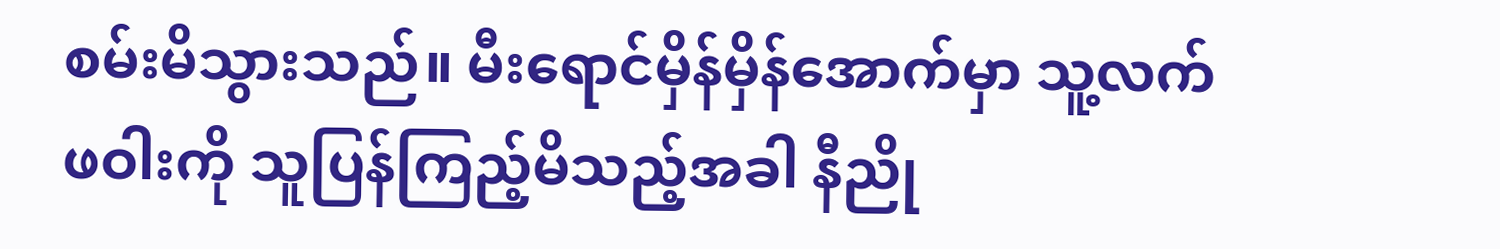စမ်းမိသွားသည်။ မီးရောင်မှိန်မှိန်အောက်မှာ သူ့လက်ဖဝါးကို သူပြန်ကြည့်မိသည့်အခါ နီညို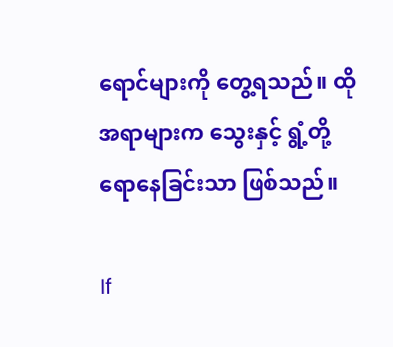ရောင်များကို တွေ့ရသည်။ ထိုအရာများက သွေးနှင့် ရွံ့တို့ ရောနေခြင်းသာ ဖြစ်သည်။

If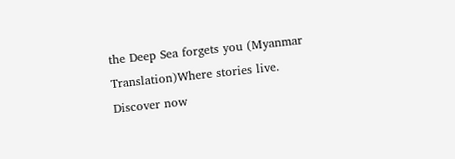the Deep Sea forgets you (Myanmar Translation)Where stories live. Discover now